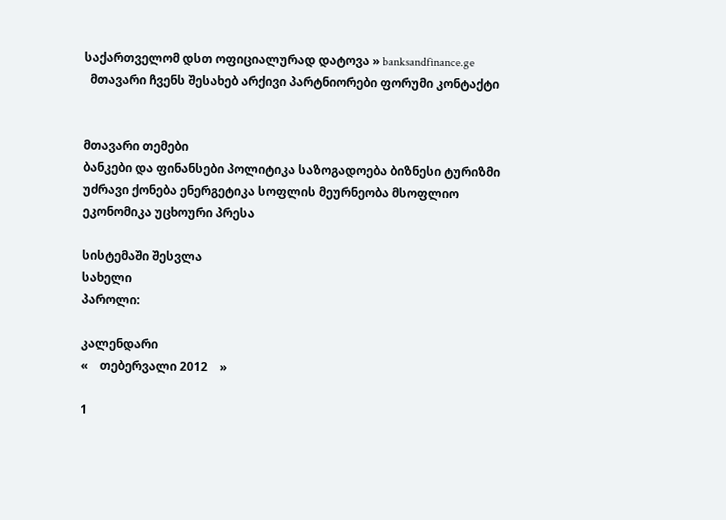საქართველომ დსთ ოფიციალურად დატოვა » banksandfinance.ge
  მთავარი ჩვენს შესახებ არქივი პარტნიორები ფორუმი კონტაქტი


მთავარი თემები
ბანკები და ფინანსები პოლიტიკა საზოგადოება ბიზნესი ტურიზმი უძრავი ქონება ენერგეტიკა სოფლის მეურნეობა მსოფლიო ეკონომიკა უცხოური პრესა

სისტემაში შესვლა
სახელი
პაროლი:

კალენდარი
«    თებერვალი 2012    »

1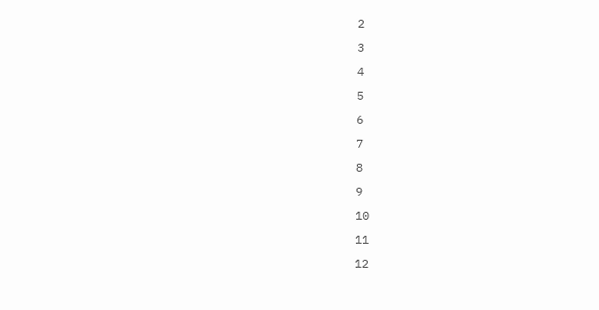2
3
4
5
6
7
8
9
10
11
12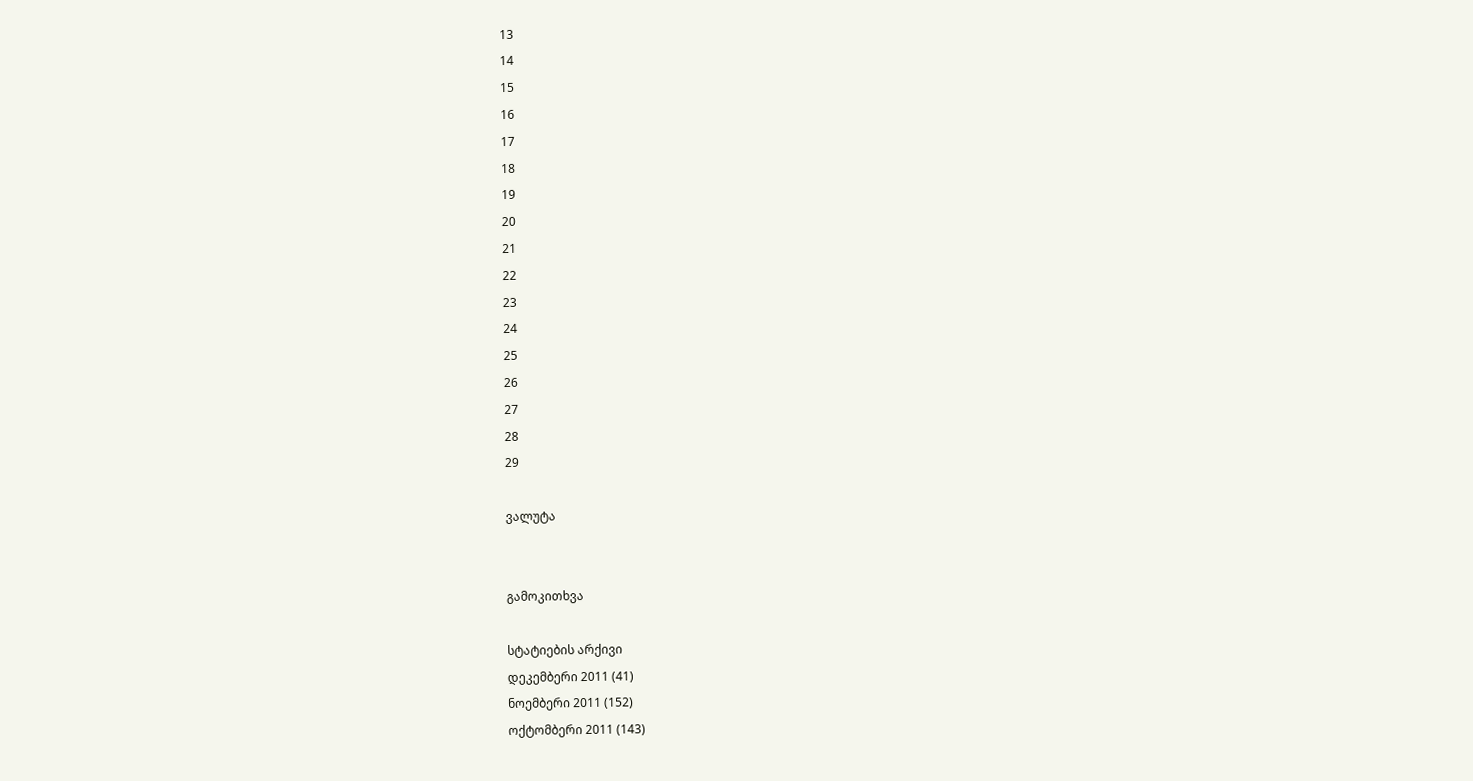13
14
15
16
17
18
19
20
21
22
23
24
25
26
27
28
29

ვალუტა


გამოკითხვა

სტატიების არქივი
დეკემბერი 2011 (41)
ნოემბერი 2011 (152)
ოქტომბერი 2011 (143)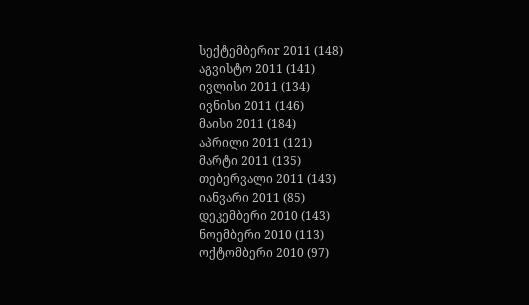სექტემბერიr 2011 (148)
აგვისტო 2011 (141)
ივლისი 2011 (134)
ივნისი 2011 (146)
მაისი 2011 (184)
აპრილი 2011 (121)
მარტი 2011 (135)
თებერვალი 2011 (143)
იანვარი 2011 (85)
დეკემბერი 2010 (143)
ნოემბერი 2010 (113)
ოქტომბერი 2010 (97)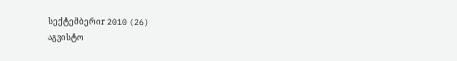სექტემბერიr 2010 (26)
აგვისტო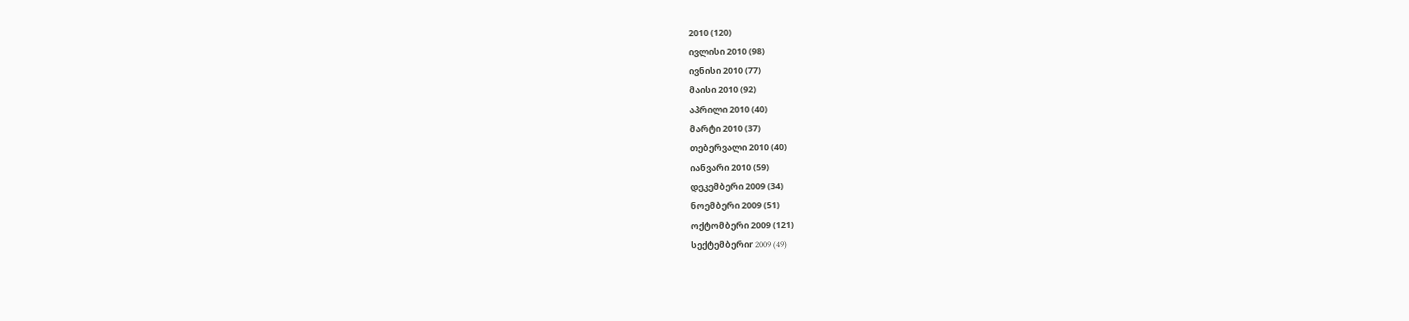2010 (120)
ივლისი 2010 (98)
ივნისი 2010 (77)
მაისი 2010 (92)
აპრილი 2010 (40)
მარტი 2010 (37)
თებერვალი 2010 (40)
იანვარი 2010 (59)
დეკემბერი 2009 (34)
ნოემბერი 2009 (51)
ოქტომბერი 2009 (121)
სექტემბერიr 2009 (49)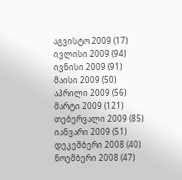აგვისტო 2009 (17)
ივლისი 2009 (94)
ივნისი 2009 (91)
მაისი 2009 (50)
აპრილი 2009 (56)
მარტი 2009 (121)
თებერვალი 2009 (85)
იანვარი 2009 (51)
დეკემბერი 2008 (40)
ნოემბერი 2008 (47)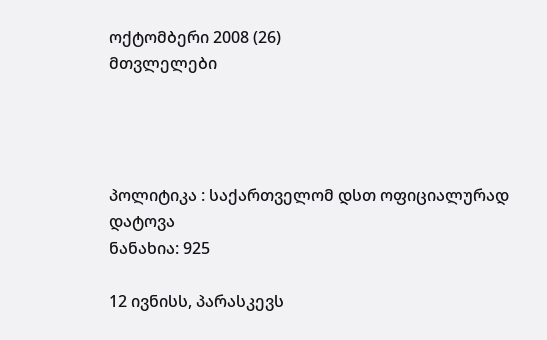ოქტომბერი 2008 (26)
მთვლელები




პოლიტიკა : საქართველომ დსთ ოფიციალურად დატოვა
ნანახია: 925

12 ივნისს, პარასკევს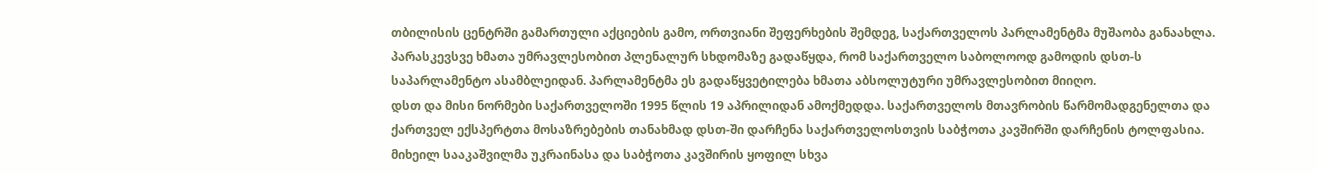თბილისის ცენტრში გამართული აქციების გამო, ორთვიანი შეფერხების შემდეგ, საქართველოს პარლამენტმა მუშაობა განაახლა. პარასკევსვე ხმათა უმრავლესობით პლენალურ სხდომაზე გადაწყდა, რომ საქართველო საბოლოოდ გამოდის დსთ-ს საპარლამენტო ასამბლეიდან. პარლამენტმა ეს გადაწყვეტილება ხმათა აბსოლუტური უმრავლესობით მიიღო.
დსთ და მისი ნორმები საქართველოში 1995 წლის 19 აპრილიდან ამოქმედდა. საქართველოს მთავრობის წარმომადგენელთა და ქართველ ექსპერტთა მოსაზრებების თანახმად დსთ-ში დარჩენა საქართველოსთვის საბჭოთა კავშირში დარჩენის ტოლფასია. მიხეილ სააკაშვილმა უკრაინასა და საბჭოთა კავშირის ყოფილ სხვა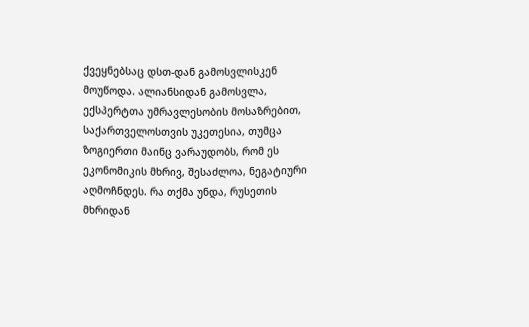ქვეყნებსაც დსთ-დან გამოსვლისკენ მოუწოდა. ალიანსიდან გამოსვლა, ექსპერტთა უმრავლესობის მოსაზრებით, საქართველოსთვის უკეთესია, თუმცა ზოგიერთი მაინც ვარაუდობს, რომ ეს ეკონომიკის მხრივ, შესაძლოა, ნეგატიური აღმოჩნდეს. რა თქმა უნდა, რუსეთის მხრიდან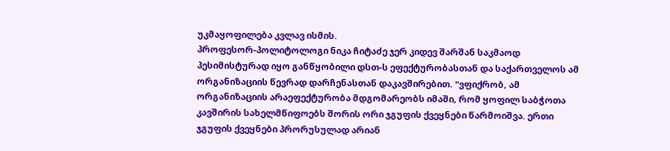უკმაყოფილება კვლავ ისმის.
პროფესორ-პოლიტოლოგი ნიკა ჩიტაძე ჯერ კიდევ შარშან საკმაოდ პესიმისტურად იყო განწყობილი დსთ-ს ეფექტურობასთან და საქართველოს ამ ორგანიზაციის წევრად დარჩენასთან დაკავშირებით. "ვფიქრობ, ამ ორგანიზაციის არაეფექტურობა მდგომარეობს იმაში, რომ ყოფილ საბჭოთა კავშირის სახელმწიფოებს შორის ორი ჯგუფის ქვეყნები წარმოიშვა. ერთი ჯგუფის ქვეყნები პრორუსულად არიან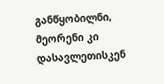განწყობილნი, მეორენი კი დასავლეთისკენ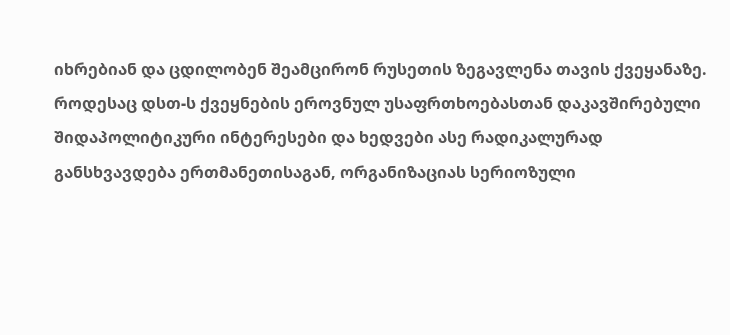იხრებიან და ცდილობენ შეამცირონ რუსეთის ზეგავლენა თავის ქვეყანაზე. როდესაც დსთ-ს ქვეყნების ეროვნულ უსაფრთხოებასთან დაკავშირებული შიდაპოლიტიკური ინტერესები და ხედვები ასე რადიკალურად განსხვავდება ერთმანეთისაგან, ორგანიზაციას სერიოზული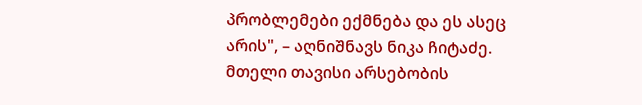პრობლემები ექმნება და ეს ასეც არის", – აღნიშნავს ნიკა ჩიტაძე.
მთელი თავისი არსებობის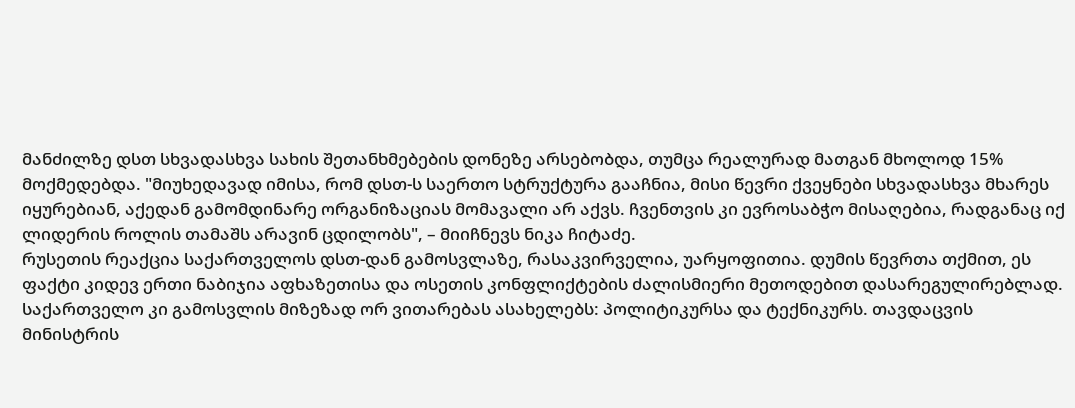მანძილზე დსთ სხვადასხვა სახის შეთანხმებების დონეზე არსებობდა, თუმცა რეალურად მათგან მხოლოდ 15% მოქმედებდა. "მიუხედავად იმისა, რომ დსთ-ს საერთო სტრუქტურა გააჩნია, მისი წევრი ქვეყნები სხვადასხვა მხარეს იყურებიან, აქედან გამომდინარე ორგანიზაციას მომავალი არ აქვს. ჩვენთვის კი ევროსაბჭო მისაღებია, რადგანაც იქ ლიდერის როლის თამაშს არავინ ცდილობს", – მიიჩნევს ნიკა ჩიტაძე.
რუსეთის რეაქცია საქართველოს დსთ-დან გამოსვლაზე, რასაკვირველია, უარყოფითია. დუმის წევრთა თქმით, ეს ფაქტი კიდევ ერთი ნაბიჯია აფხაზეთისა და ოსეთის კონფლიქტების ძალისმიერი მეთოდებით დასარეგულირებლად. საქართველო კი გამოსვლის მიზეზად ორ ვითარებას ასახელებს: პოლიტიკურსა და ტექნიკურს. თავდაცვის მინისტრის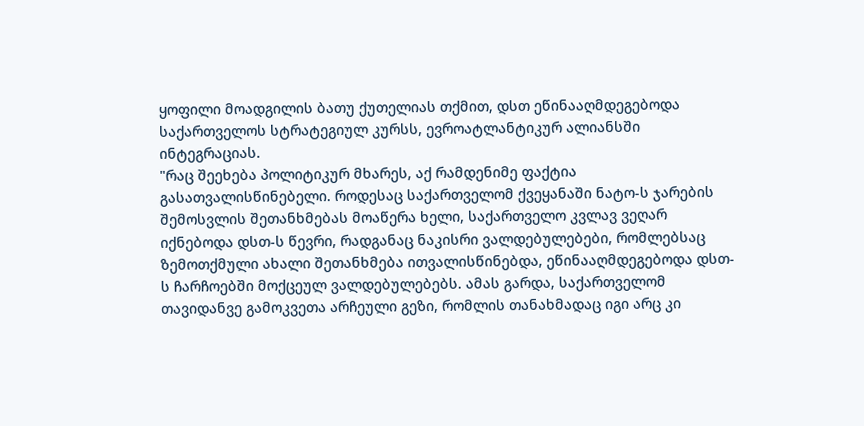ყოფილი მოადგილის ბათუ ქუთელიას თქმით, დსთ ეწინააღმდეგებოდა საქართველოს სტრატეგიულ კურსს, ევროატლანტიკურ ალიანსში ინტეგრაციას.
"რაც შეეხება პოლიტიკურ მხარეს, აქ რამდენიმე ფაქტია გასათვალისწინებელი. როდესაც საქართველომ ქვეყანაში ნატო-ს ჯარების შემოსვლის შეთანხმებას მოაწერა ხელი, საქართველო კვლავ ვეღარ იქნებოდა დსთ-ს წევრი, რადგანაც ნაკისრი ვალდებულებები, რომლებსაც ზემოთქმული ახალი შეთანხმება ითვალისწინებდა, ეწინააღმდეგებოდა დსთ-ს ჩარჩოებში მოქცეულ ვალდებულებებს. ამას გარდა, საქართველომ თავიდანვე გამოკვეთა არჩეული გეზი, რომლის თანახმადაც იგი არც კი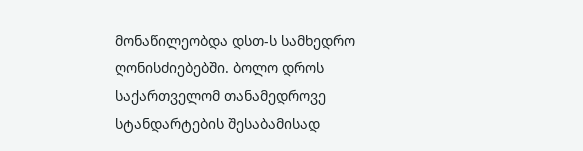მონაწილეობდა დსთ-ს სამხედრო ღონისძიებებში. ბოლო დროს საქართველომ თანამედროვე სტანდარტების შესაბამისად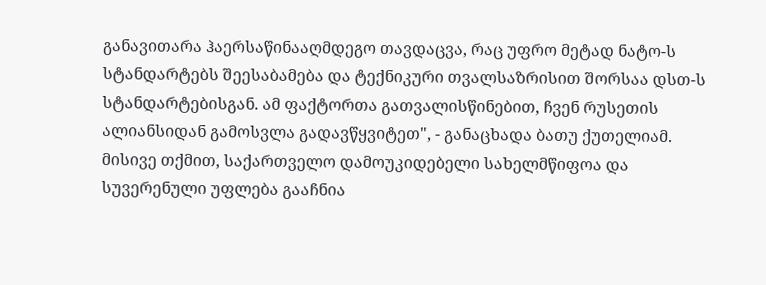განავითარა ჰაერსაწინააღმდეგო თავდაცვა, რაც უფრო მეტად ნატო-ს სტანდარტებს შეესაბამება და ტექნიკური თვალსაზრისით შორსაა დსთ-ს სტანდარტებისგან. ამ ფაქტორთა გათვალისწინებით, ჩვენ რუსეთის ალიანსიდან გამოსვლა გადავწყვიტეთ", - განაცხადა ბათუ ქუთელიამ. მისივე თქმით, საქართველო დამოუკიდებელი სახელმწიფოა და სუვერენული უფლება გააჩნია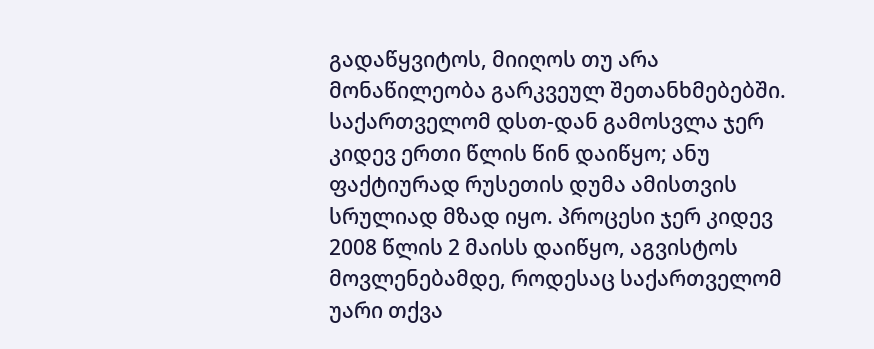გადაწყვიტოს, მიიღოს თუ არა მონაწილეობა გარკვეულ შეთანხმებებში.
საქართველომ დსთ-დან გამოსვლა ჯერ კიდევ ერთი წლის წინ დაიწყო; ანუ ფაქტიურად რუსეთის დუმა ამისთვის სრულიად მზად იყო. პროცესი ჯერ კიდევ 2008 წლის 2 მაისს დაიწყო, აგვისტოს მოვლენებამდე, როდესაც საქართველომ უარი თქვა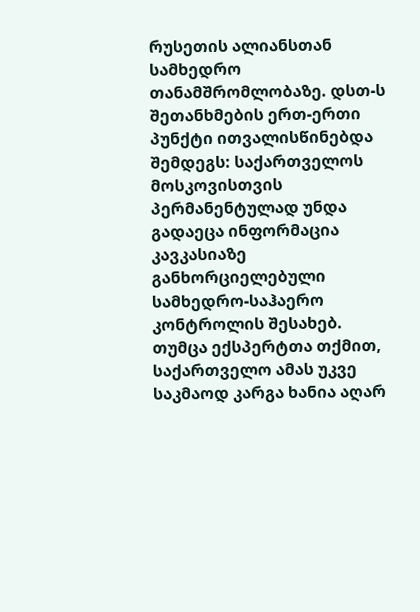რუსეთის ალიანსთან სამხედრო თანამშრომლობაზე. დსთ-ს შეთანხმების ერთ-ერთი პუნქტი ითვალისწინებდა შემდეგს: საქართველოს მოსკოვისთვის პერმანენტულად უნდა გადაეცა ინფორმაცია კავკასიაზე განხორციელებული სამხედრო-საჰაერო კონტროლის შესახებ. თუმცა ექსპერტთა თქმით, საქართველო ამას უკვე საკმაოდ კარგა ხანია აღარ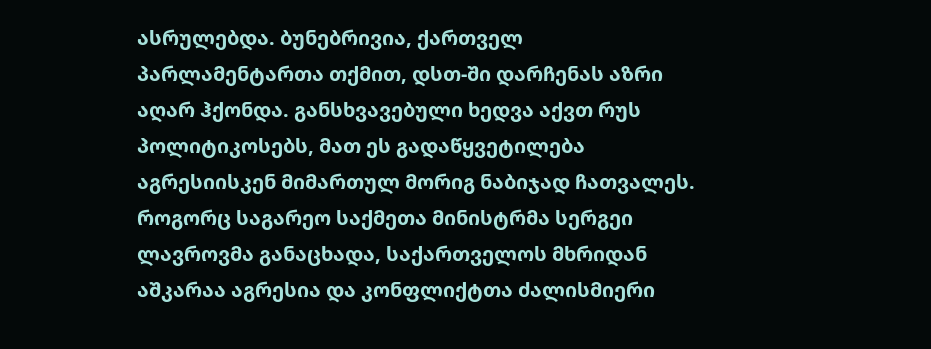ასრულებდა. ბუნებრივია, ქართველ პარლამენტართა თქმით, დსთ-ში დარჩენას აზრი აღარ ჰქონდა. განსხვავებული ხედვა აქვთ რუს პოლიტიკოსებს, მათ ეს გადაწყვეტილება აგრესიისკენ მიმართულ მორიგ ნაბიჯად ჩათვალეს. როგორც საგარეო საქმეთა მინისტრმა სერგეი ლავროვმა განაცხადა, საქართველოს მხრიდან აშკარაა აგრესია და კონფლიქტთა ძალისმიერი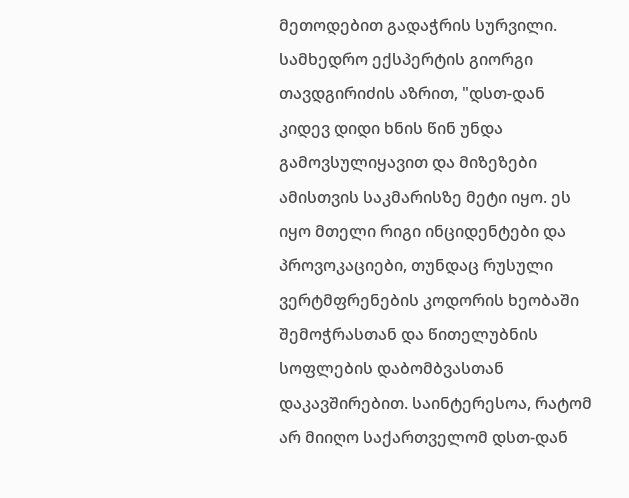მეთოდებით გადაჭრის სურვილი.
სამხედრო ექსპერტის გიორგი თავდგირიძის აზრით, "დსთ-დან კიდევ დიდი ხნის წინ უნდა გამოვსულიყავით და მიზეზები ამისთვის საკმარისზე მეტი იყო. ეს იყო მთელი რიგი ინციდენტები და პროვოკაციები, თუნდაც რუსული ვერტმფრენების კოდორის ხეობაში შემოჭრასთან და წითელუბნის სოფლების დაბომბვასთან დაკავშირებით. საინტერესოა, რატომ არ მიიღო საქართველომ დსთ-დან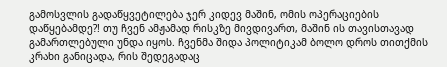გამოსვლის გადაწყვეტილება ჯერ კიდევ მაშინ, ომის ოპერაციების დაწყებამდე?! თუ ჩვენ ამჟამად რისკზე მივდივართ, მაშინ ის თავისთავად გამართლებული უნდა იყოს. ჩვენმა შიდა პოლიტიკამ ბოლო დროს თითქმის კრახი განიცადა, რის შედეგადაც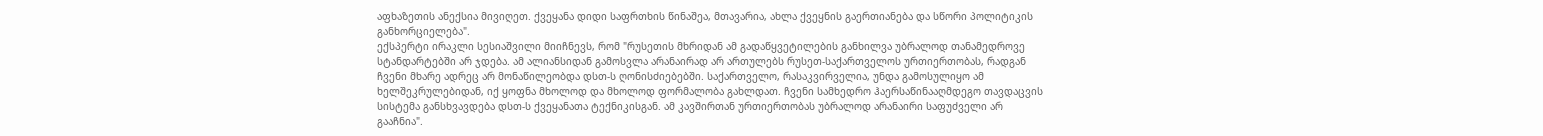აფხაზეთის ანექსია მივიღეთ. ქვეყანა დიდი საფრთხის წინაშეა, მთავარია, ახლა ქვეყნის გაერთიანება და სწორი პოლიტიკის განხორციელება".
ექსპერტი ირაკლი სესიაშვილი მიიჩნევს, რომ "რუსეთის მხრიდან ამ გადაწყვეტილების განხილვა უბრალოდ თანამედროვე სტანდარტებში არ ჯდება. ამ ალიანსიდან გამოსვლა არანაირად არ ართულებს რუსეთ-საქართველოს ურთიერთობას, რადგან ჩვენი მხარე ადრეც არ მონაწილეობდა დსთ-ს ღონისძიებებში. საქართველო, რასაკვირველია, უნდა გამოსულიყო ამ ხელშეკრულებიდან, იქ ყოფნა მხოლოდ და მხოლოდ ფორმალობა გახლდათ. ჩვენი სამხედრო ჰაერსაწინააღმდეგო თავდაცვის სისტემა განსხვავდება დსთ-ს ქვეყანათა ტექნიკისგან. ამ კავშირთან ურთიერთობას უბრალოდ არანაირი საფუძველი არ გააჩნია".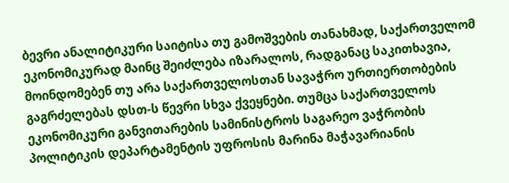ბევრი ანალიტიკური საიტისა თუ გამოშვების თანახმად, საქართველომ ეკონომიკურად მაინც შეიძლება იზარალოს, რადგანაც საკითხავია, მოინდომებენ თუ არა საქართველოსთან სავაჭრო ურთიერთობების გაგრძელებას დსთ-ს წევრი სხვა ქვეყნები. თუმცა საქართველოს ეკონომიკური განვითარების სამინისტროს საგარეო ვაჭრობის პოლიტიკის დეპარტამენტის უფროსის მარინა მაჭავარიანის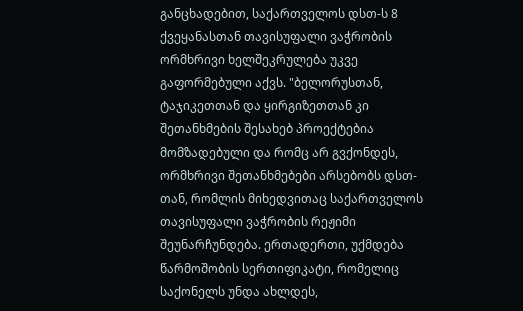განცხადებით, საქართველოს დსთ-ს 8 ქვეყანასთან თავისუფალი ვაჭრობის ორმხრივი ხელშეკრულება უკვე გაფორმებული აქვს. "ბელორუსთან, ტაჯიკეთთან და ყირგიზეთთან კი შეთანხმების შესახებ პროექტებია მომზადებული და რომც არ გვქონდეს, ორმხრივი შეთანხმებები არსებობს დსთ-თან, რომლის მიხედვითაც საქართველოს თავისუფალი ვაჭრობის რეჟიმი შეუნარჩუნდება. ერთადერთი, უქმდება წარმოშობის სერთიფიკატი, რომელიც საქონელს უნდა ახლდეს,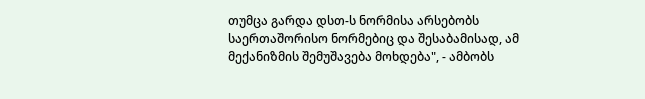თუმცა გარდა დსთ-ს ნორმისა არსებობს საერთაშორისო ნორმებიც და შესაბამისად, ამ მექანიზმის შემუშავება მოხდება", - ამბობს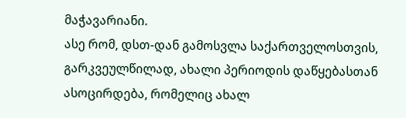მაჭავარიანი.
ასე რომ, დსთ-დან გამოსვლა საქართველოსთვის, გარკვეულწილად, ახალი პერიოდის დაწყებასთან ასოცირდება, რომელიც ახალ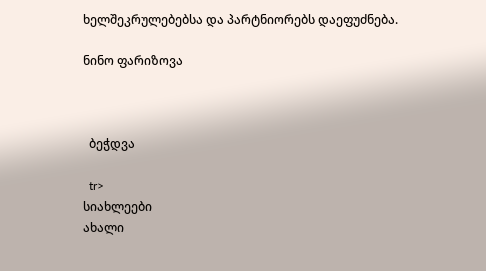ხელშეკრულებებსა და პარტნიორებს დაეფუძნება.

ნინო ფარიზოვა



  ბეჭდვა

  tr>
სიახლეები
ახალი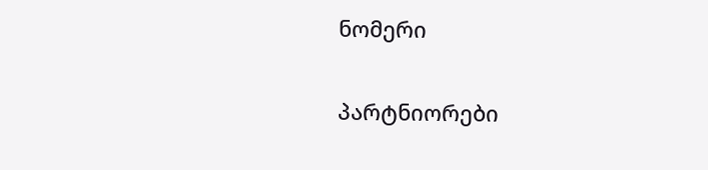ნომერი

პარტნიორები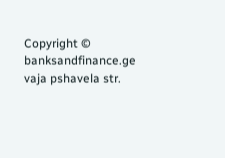Copyright © banksandfinance.ge vaja pshavela str.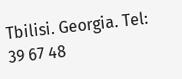Tbilisi. Georgia. Tel: 39 67 48